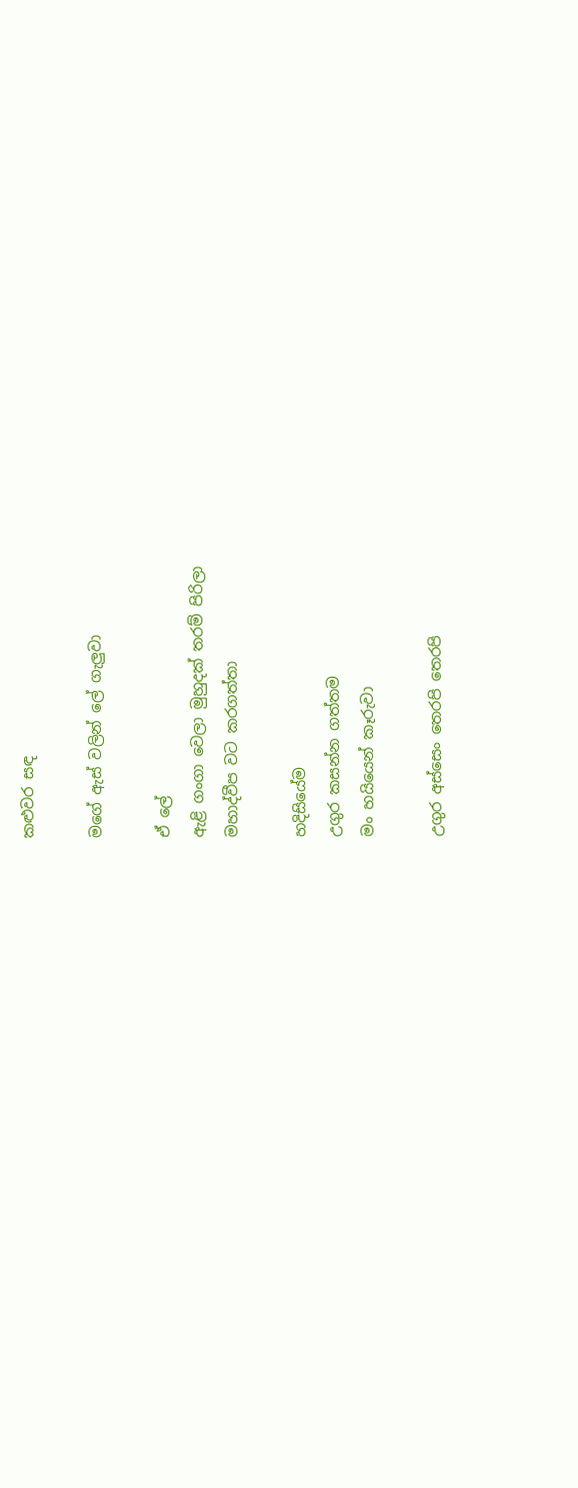කළුවර සඳ

මගේ ඇස් වලින් ලේ ගැලුවා

ඒ ලේ
ඇළි ගංගා වෙලා මුහුදක් තරම් පිරිලා
මහාද්වීප වට කරගත්තා

හදිසියේම
උගුර කසන්න ගත්තම
මං හයියෙන් කෑරුවා

උගුර අස්සෙං තෙරපි තෙරපි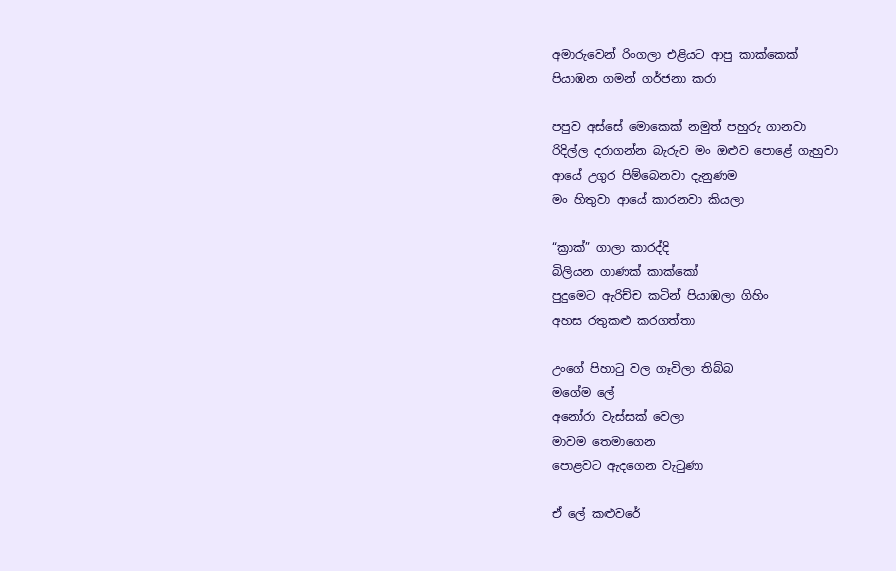අමාරුවෙන් රිංගලා එළියට ආපු කාක්කෙක්
පියාඹන ගමන් ගර්ජනා කරා

පපුව අස්සේ මොකෙක් නමුත් පහුරු ගානවා
රිදිල්ල දරාගන්න බැරුව මං ඔළුව පොළේ ගැහුවා
ආයේ උගුර පිම්බෙනවා දැනුණම
මං හිතුවා ආයේ කාරනවා කියලා

“ක්‍රාක්” ගාලා කාරද්දි
බිලියන ගාණක් කාක්කෝ
පුදුමෙට ඇරිච්ච කටින් පියාඹලා ගිහිං
අහස රතුකළු කරගත්තා

උංගේ පිහාටු වල ගෑවිලා තිබ්බ
මගේම ලේ
අනෝරා වැස්සක් වෙලා
මාවම තෙමාගෙන
පොළවට ඇදගෙන වැටුණා

ඒ ලේ කළුවරේ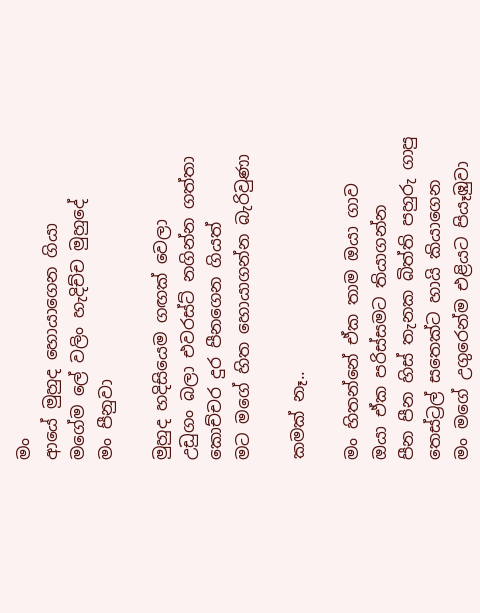මං
ආයේ මුහුද හොයාගෙන ගියා
මගේම ලේ වලිං හැදිච්ච මුහුදේ
මං පීනුවා

මුහුද හදිසියෙම ගඟක් වෙලා
උඩුගං බලා එවරස්ට් නගින්න ගත්තා
කොච්චර දුර පීනගෙන ගියත්
මට මගේ හිත හොයාගන්න බැරිවුණා

කමක් නෑ..

මං හිතන්නේ ඒක තාම ඔයා ගාව
ඔයා ඒක පරිස්සමට තියාගන්න
පීන පීන හිස් තැනක බිත්ති පහුරු ගාපු
තෙස්ට්‍රල් සතෙක්ට හායි කියාගෙන
මං මගේ උගුරෙන්ම එළියට පියෑඹුවා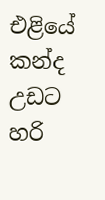එළියේ කන්ද උඩට
හරි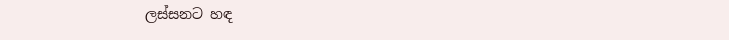ලස්සනට හඳ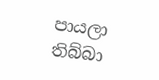පායලා තිබ්බා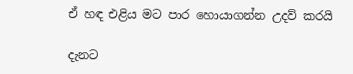ඒ හඳ එළිය මට පාර හොයාගන්න උදව් කරයි

දැනට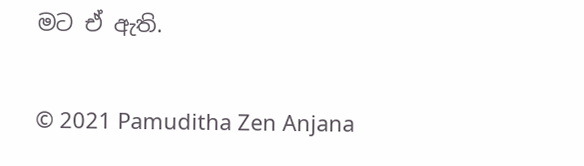මට ඒ ඇති.

© 2021 Pamuditha Zen Anjana